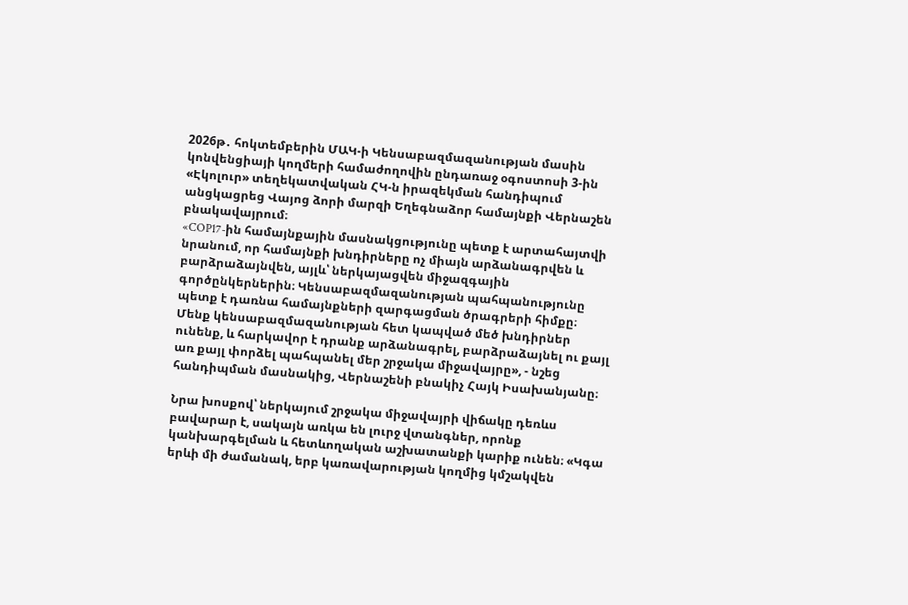2026թ․ հոկտեմբերին ՄԱԿ-ի Կենսաբազմազանության մասին կոնվենցիայի կողմերի համաժողովին ընդառաջ օգոստոսի 3-ին «Էկոլուր» տեղեկատվական ՀԿ-ն իրազեկման հանդիպում անցկացրեց Վայոց ձորի մարզի Եղեգնաձոր համայնքի Վերնաշեն բնակավայրում։
«COP17-ին համայնքային մասնակցությունը պետք է արտահայտվի նրանում, որ համայնքի խնդիրները ոչ միայն արձանագրվեն և բարձրաձայնվեն, այլև՝ ներկայացվեն միջազգային գործընկերներին։ Կենսաբազմազանության պահպանությունը պետք է դառնա համայնքների զարգացման ծրագրերի հիմքը։ Մենք կենսաբազմազանության հետ կապված մեծ խնդիրներ ունենք, և հարկավոր է դրանք արձանագրել, բարձրաձայնել ու քայլ առ քայլ փորձել պահպանել մեր շրջակա միջավայրը», - նշեց հանդիպման մասնակից, Վերնաշենի բնակիչ Հայկ Իսախանյանը։

Նրա խոսքով՝ ներկայում շրջակա միջավայրի վիճակը դեռևս բավարար է, սակայն առկա են լուրջ վտանգներ, որոնք կանխարգելման և հետևողական աշխատանքի կարիք ունեն։ «Կգա երևի մի ժամանակ, երբ կառավարության կողմից կմշակվեն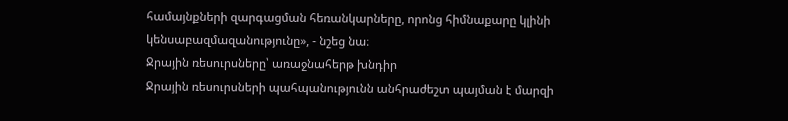համայնքների զարգացման հեռանկարները, որոնց հիմնաքարը կլինի կենսաբազմազանությունը», - նշեց նա։
Ջրային ռեսուրսները՝ առաջնահերթ խնդիր
Ջրային ռեսուրսների պահպանությունն անհրաժեշտ պայման է մարզի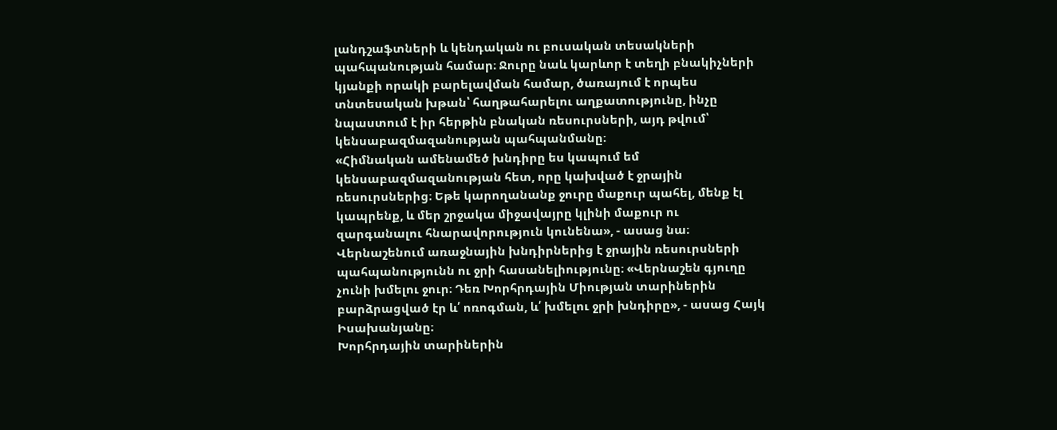լանդշաֆտների և կենդական ու բուսական տեսակների պահպանության համար։ Ջուրը նաև կարևոր է տեղի բնակիչների կյանքի որակի բարելավման համար, ծառայում է որպես տնտեսական խթան՝ հաղթահարելու աղքատությունը, ինչը նպաստում է իր հերթին բնական ռեսուրսների, այդ թվում՝ կենսաբազմազանության պահպանմանը։
«Հիմնական ամենամեծ խնդիրը ես կապում եմ կենսաբազմազանության հետ, որը կախված է ջրային ռեսուրսներից։ Եթե կարողանանք ջուրը մաքուր պահել, մենք էլ կապրենք, և մեր շրջակա միջավայրը կլինի մաքուր ու զարգանալու հնարավորություն կունենա», - ասաց նա։
Վերնաշենում առաջնային խնդիրներից է ջրային ռեսուրսների պահպանությունն ու ջրի հասանելիությունը։ «Վերնաշեն գյուղը չունի խմելու ջուր։ Դեռ Խորհրդային Միության տարիներին բարձրացված էր և՛ ոռոգման, և՛ խմելու ջրի խնդիրը», - ասաց Հայկ Իսախանյանը։
Խորհրդային տարիներին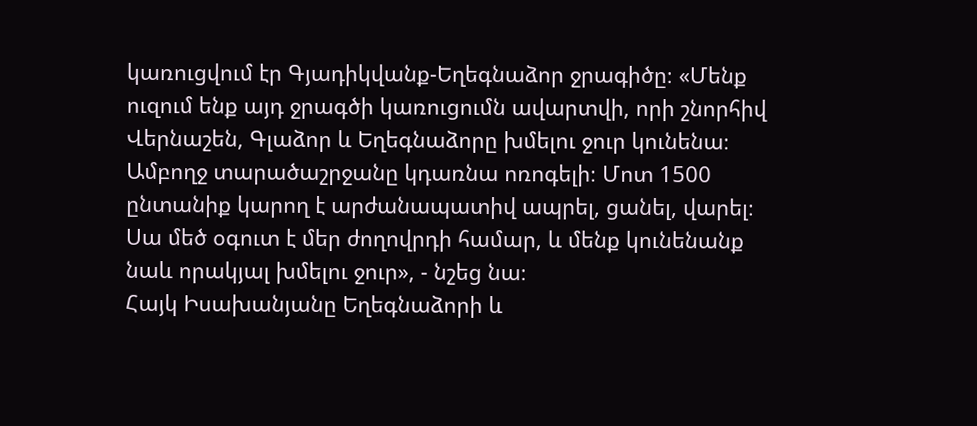կառուցվում էր Գյադիկվանք-Եղեգնաձոր ջրագիծը։ «Մենք ուզում ենք այդ ջրագծի կառուցումն ավարտվի, որի շնորհիվ Վերնաշեն, Գլաձոր և Եղեգնաձորը խմելու ջուր կունենա։ Ամբողջ տարածաշրջանը կդառնա ոռոգելի։ Մոտ 1500 ընտանիք կարող է արժանապատիվ ապրել, ցանել, վարել։ Սա մեծ օգուտ է մեր ժողովրդի համար, և մենք կունենանք նաև որակյալ խմելու ջուր», - նշեց նա։
Հայկ Իսախանյանը Եղեգնաձորի և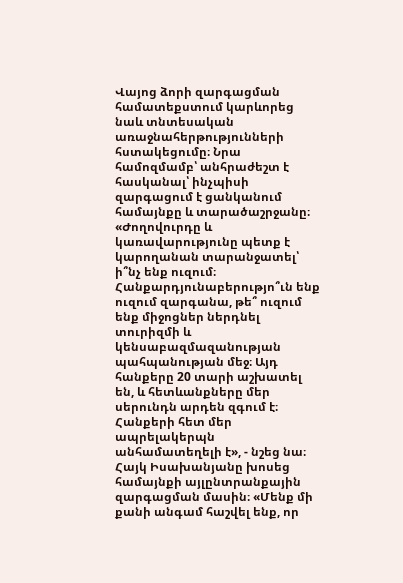Վայոց ձորի զարգացման համատեքստում կարևորեց նաև տնտեսական առաջնահերթությունների հստակեցումը։ Նրա համոզմամբ՝ անհրաժեշտ է հասկանալ՝ ինչպիսի զարգացում է ցանկանում համայնքը և տարածաշրջանը։ «Ժողովուրդը և կառավարությունը պետք է կարողանան տարանջատել՝ ի՞նչ ենք ուզում։ Հանքարդյունաբերությո՞ւն ենք ուզում զարգանա, թե՞ ուզում ենք միջոցներ ներդնել տուրիզմի և կենսաբազմազանության պահպանության մեջ։ Այդ հանքերը 20 տարի աշխատել են, և հետևանքները մեր սերունդն արդեն զգում է։ Հանքերի հետ մեր ապրելակերպն անհամատեղելի է», - նշեց նա։
Հայկ Իսախանյանը խոսեց համայնքի այլընտրանքային զարգացման մասին։ «Մենք մի քանի անգամ հաշվել ենք, որ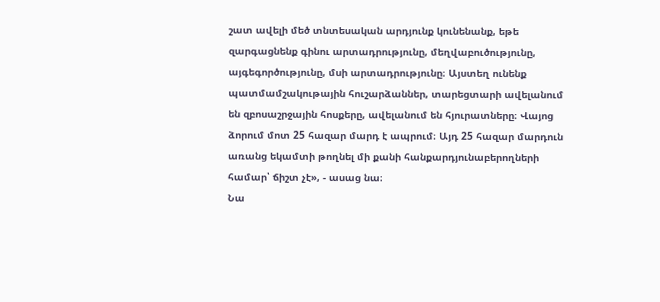շատ ավելի մեծ տնտեսական արդյունք կունենանք, եթե զարգացնենք գինու արտադրությունը, մեղվաբուծությունը, այգեգործությունը, մսի արտադրությունը։ Այստեղ ունենք պատմամշակութային հուշարձաններ, տարեցտարի ավելանում են զբոսաշրջային հոսքերը, ավելանում են հյուրատները։ Վայոց ձորում մոտ 25 հազար մարդ է ապրում։ Այդ 25 հազար մարդուն առանց եկամտի թողնել մի քանի հանքարդյունաբերողների համար՝ ճիշտ չէ», - ասաց նա։
Նա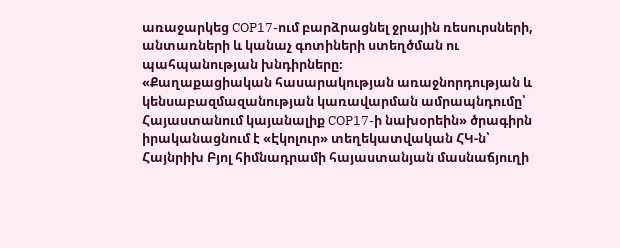առաջարկեց COP17-ում բարձրացնել ջրային ռեսուրսների, անտառների և կանաչ գոտիների ստեղծման ու պահպանության խնդիրները։
«Քաղաքացիական հասարակության առաջնորդության և կենսաբազմազանության կառավարման ամրապնդումը՝ Հայաստանում կայանալիք COP17-ի նախօրեին» ծրագիրն իրականացնում է «Էկոլուր» տեղեկատվական ՀԿ-ն՝ Հայնրիխ Բյոլ հիմնադրամի հայաստանյան մասնաճյուղի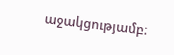աջակցությամբ։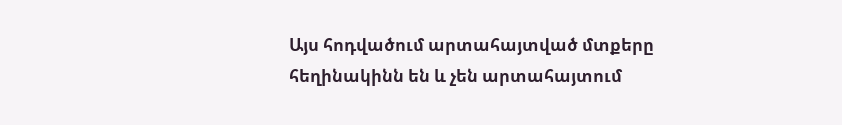Այս հոդվածում արտահայտված մտքերը հեղինակինն են և չեն արտահայտում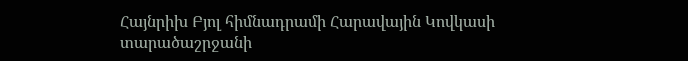Հայնրիխ Բյոլ հիմնադրամի Հարավային Կովկասի տարածաշրջանի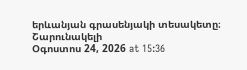երևանյան գրասենյակի տեսակետը։
Շարունակելի
Օգոստոս 24, 2026 at 15:36